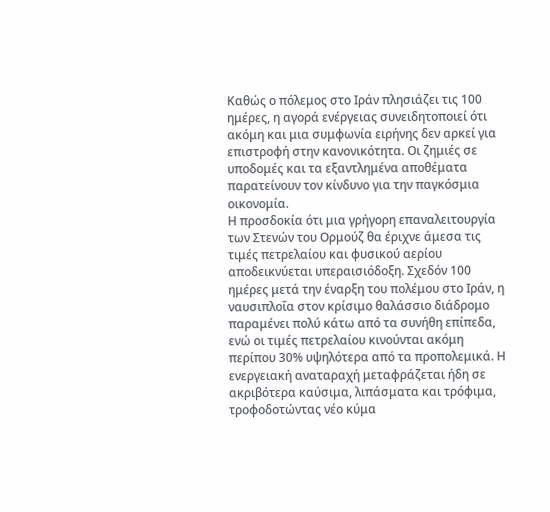Καθώς ο πόλεμος στο Ιράν πλησιάζει τις 100 ημέρες, η αγορά ενέργειας συνειδητοποιεί ότι ακόμη και μια συμφωνία ειρήνης δεν αρκεί για επιστροφή στην κανονικότητα. Οι ζημιές σε υποδομές και τα εξαντλημένα αποθέματα παρατείνουν τον κίνδυνο για την παγκόσμια οικονομία.
Η προσδοκία ότι μια γρήγορη επαναλειτουργία των Στενών του Ορμούζ θα έριχνε άμεσα τις τιμές πετρελαίου και φυσικού αερίου αποδεικνύεται υπεραισιόδοξη. Σχεδόν 100 ημέρες μετά την έναρξη του πολέμου στο Ιράν, η ναυσιπλοΐα στον κρίσιμο θαλάσσιο διάδρομο παραμένει πολύ κάτω από τα συνήθη επίπεδα, ενώ οι τιμές πετρελαίου κινούνται ακόμη περίπου 30% υψηλότερα από τα προπολεμικά. Η ενεργειακή αναταραχή μεταφράζεται ήδη σε ακριβότερα καύσιμα, λιπάσματα και τρόφιμα, τροφοδοτώντας νέο κύμα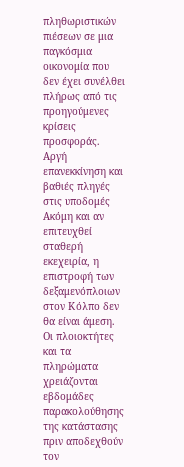πληθωριστικών πιέσεων σε μια παγκόσμια οικονομία που δεν έχει συνέλθει πλήρως από τις προηγούμενες κρίσεις προσφοράς.
Αργή επανεκκίνηση και βαθιές πληγές στις υποδομές
Ακόμη και αν επιτευχθεί σταθερή εκεχειρία, η επιστροφή των δεξαμενόπλοιων στον Κόλπο δεν θα είναι άμεση. Οι πλοιοκτήτες και τα πληρώματα χρειάζονται εβδομάδες παρακολούθησης της κατάστασης πριν αποδεχθούν τον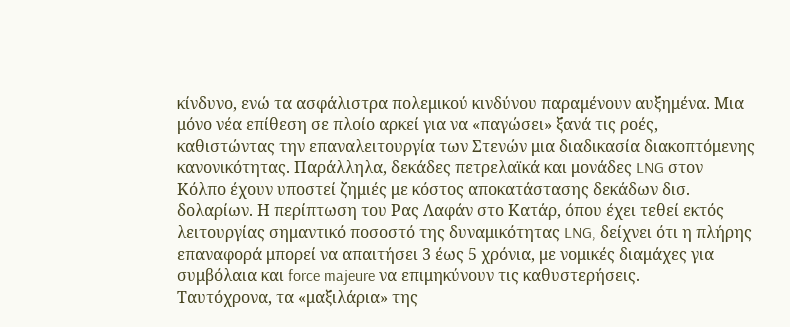κίνδυνο, ενώ τα ασφάλιστρα πολεμικού κινδύνου παραμένουν αυξημένα. Μια μόνο νέα επίθεση σε πλοίο αρκεί για να «παγώσει» ξανά τις ροές, καθιστώντας την επαναλειτουργία των Στενών μια διαδικασία διακοπτόμενης κανονικότητας. Παράλληλα, δεκάδες πετρελαϊκά και μονάδες LNG στον Κόλπο έχουν υποστεί ζημιές με κόστος αποκατάστασης δεκάδων δισ. δολαρίων. Η περίπτωση του Ρας Λαφάν στο Κατάρ, όπου έχει τεθεί εκτός λειτουργίας σημαντικό ποσοστό της δυναμικότητας LNG, δείχνει ότι η πλήρης επαναφορά μπορεί να απαιτήσει 3 έως 5 χρόνια, με νομικές διαμάχες για συμβόλαια και force majeure να επιμηκύνουν τις καθυστερήσεις.
Ταυτόχρονα, τα «μαξιλάρια» της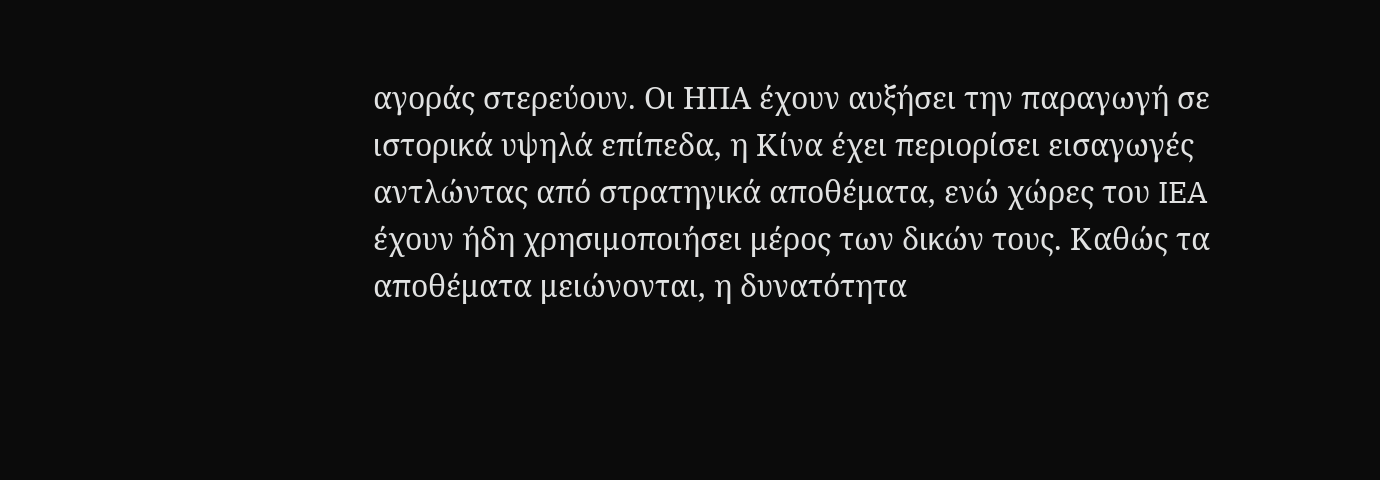αγοράς στερεύουν. Οι ΗΠΑ έχουν αυξήσει την παραγωγή σε ιστορικά υψηλά επίπεδα, η Κίνα έχει περιορίσει εισαγωγές αντλώντας από στρατηγικά αποθέματα, ενώ χώρες του IEA έχουν ήδη χρησιμοποιήσει μέρος των δικών τους. Καθώς τα αποθέματα μειώνονται, η δυνατότητα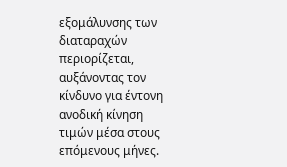εξομάλυνσης των διαταραχών περιορίζεται, αυξάνοντας τον κίνδυνο για έντονη ανοδική κίνηση τιμών μέσα στους επόμενους μήνες.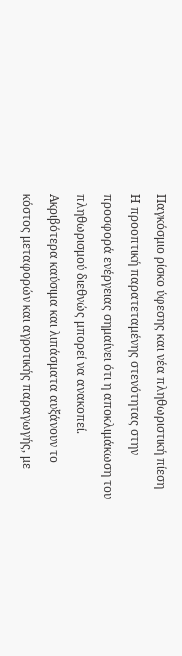Παγκόσμιο ρίσκο ύφεσης και νέα πληθωριστική πίεση
Η προοπτική παρατεταμένης στενότητας στην προσφορά ενέργειας σημαίνει ότι η αποκλιμάκωση του πληθωρισμού διεθνώς μπορεί να ανακοπεί. Ακριβότερα καύσιμα και λιπάσματα αυξάνουν το κόστος μεταφορών και αγροτικής παραγωγής, με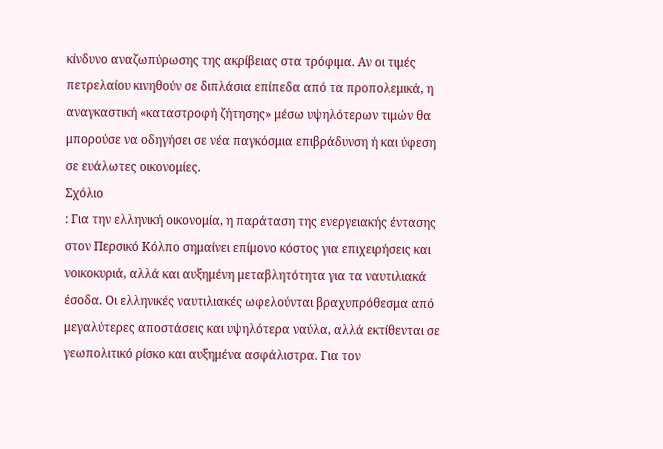κίνδυνο αναζωπύρωσης της ακρίβειας στα τρόφιμα. Αν οι τιμές πετρελαίου κινηθούν σε διπλάσια επίπεδα από τα προπολεμικά, η αναγκαστική «καταστροφή ζήτησης» μέσω υψηλότερων τιμών θα μπορούσε να οδηγήσει σε νέα παγκόσμια επιβράδυνση ή και ύφεση σε ευάλωτες οικονομίες.
Σχόλιο
: Για την ελληνική οικονομία, η παράταση της ενεργειακής έντασης στον Περσικό Κόλπο σημαίνει επίμονο κόστος για επιχειρήσεις και νοικοκυριά, αλλά και αυξημένη μεταβλητότητα για τα ναυτιλιακά έσοδα. Οι ελληνικές ναυτιλιακές ωφελούνται βραχυπρόθεσμα από μεγαλύτερες αποστάσεις και υψηλότερα ναύλα, αλλά εκτίθενται σε γεωπολιτικό ρίσκο και αυξημένα ασφάλιστρα. Για τον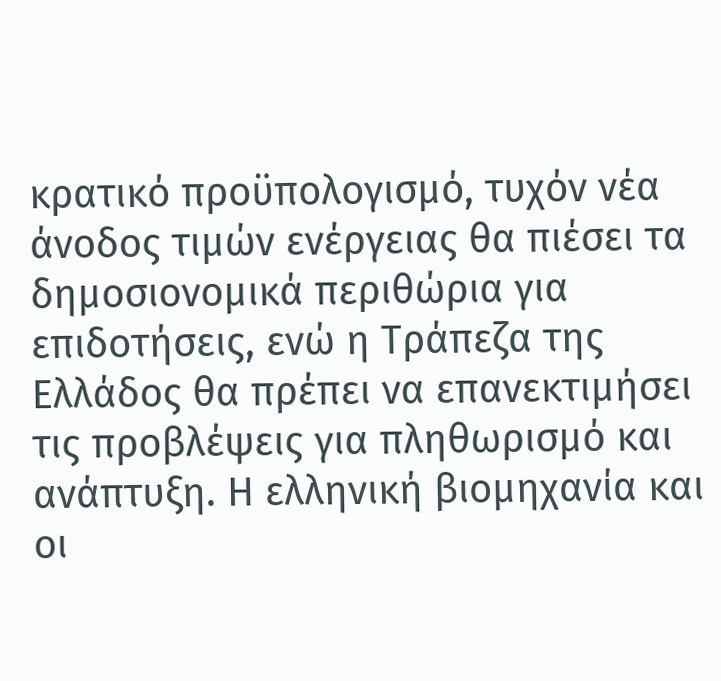κρατικό προϋπολογισμό, τυχόν νέα άνοδος τιμών ενέργειας θα πιέσει τα δημοσιονομικά περιθώρια για επιδοτήσεις, ενώ η Τράπεζα της Ελλάδος θα πρέπει να επανεκτιμήσει τις προβλέψεις για πληθωρισμό και ανάπτυξη. Η ελληνική βιομηχανία και οι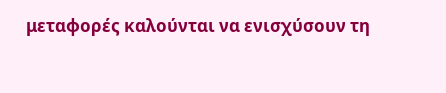μεταφορές καλούνται να ενισχύσουν τη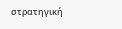στρατηγική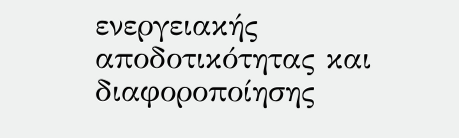ενεργειακής αποδοτικότητας και διαφοροποίησης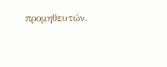προμηθευτών.